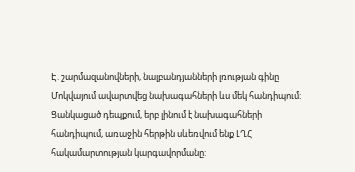Է. շարմազանովների, նալբանդյանների լռության գինը
Մոկվայում ավարտվեց նախագահների ևս մեկ հանդիպում: Ցանկացած դեպքում, երբ լինում է նախագահների հանդիպում, առաջին հերթին սևեռվում ենք ԼՂՀ հակամարտության կարգավորմանը: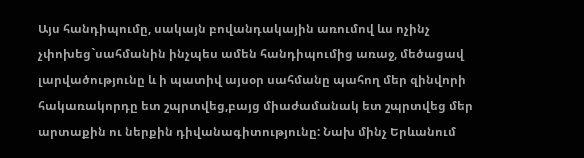Այս հանդիպումը, սակայն բովանդակային առումով ևս ոչինչ չփոխեց`սահմանին ինչպես ամեն հանդիպումից առաջ, մեծացավ լարվածությունը և ի պատիվ այսօր սահմանը պահող մեր զինվորի հակառակորդը ետ շպրտվեց,բայց միաժամանակ ետ շպրտվեց մեր արտաքին ու ներքին դիվանագիտությունը: Նախ մինչ Երևանում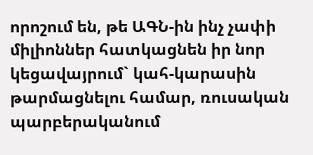որոշում են, թե ԱԳՆ-ին ինչ չափի միլիոններ հատկացնեն իր նոր կեցավայրում` կահ-կարասին թարմացնելու համար, ռուսական պարբերականում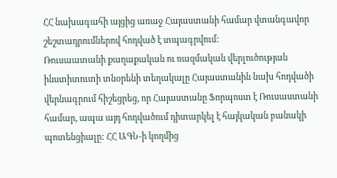ՀՀ նախագահի այցից առաջ Հայաստանի համար վտանգավոր շեշտադրումներով հոդված է տպագրվում:
Ռուսաատանի քաղաքական ու ռազմական վերլուծության ինստիտուտի տնօրենի տեղակալը Հայաստանին նախ հոդվածի վերնագրում հիշեցրեց, որ Հայաստանը Ֆորպոստ է Ռուսաստանի համար, ապա այդ հոդվածում դիտարկել է հայկական բանակի պոտենցիալը: ՀՀ ԱԳՆ-ի կողմից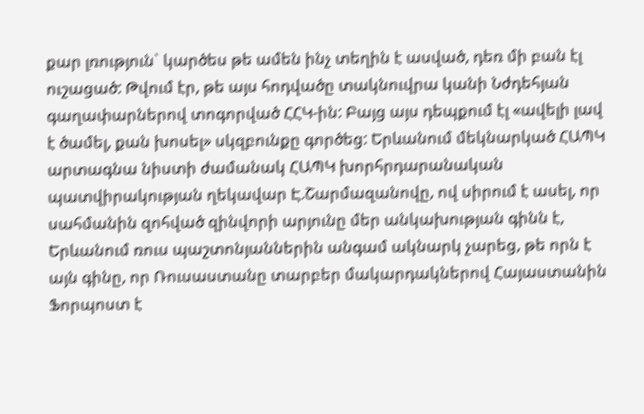քար լռություն` կարծես թե ամեն ինչ տեղին է ասված, դեռ մի բան էլ ուշացած: Թվում էր, թե այս հոդվածը տակնուվրա կանի Նժդեհյան գաղափարներով տոգորված ՀՀԿ-ին: Բայց այս դեպքում էլ «ավելի լավ է ծամել, քան խոսել» սկզբունքը գործեց: Երևանում մեկնարկած ՀԱՊԿ արտագնա նիստի ժամանակ ՀԱՊԿ խորհրդարանական պատվիրակության ղեկավար Է.Շարմազանովը, ով սիրում է ասել, որ սահմանին զոհված զինվորի արյունը մեր անկախության գինն է, Երևանում ռուս պաշտոնյաններին անգամ ակնարկ չարեց, թե որն է այն գինը, որ Ռուսաստանը տարբեր մակարդակներով Հայաստանին Ֆորպոստ է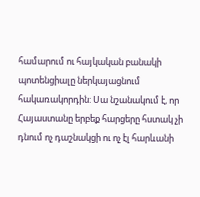համարում ու հայկական բանակի պոտենցիալը ներկայացնում հակառակորդին: Սա նշանակում է, որ Հայաստանը երբեք հարցերը հստակ չի դնում ոչ դաշնակցի ու ոչ էլ հարևանի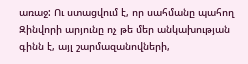առաջ: Ու ստացվում է, որ սահմանը պահող Զինվորի արյունը ոչ թե մեր անկախության գինն է, այլ շարմազանովների,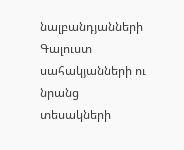նալբանդյանների Գալուստ սահակյանների ու նրանց տեսակների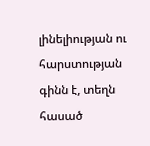լինելիության ու հարստության գինն է, տեղն հասած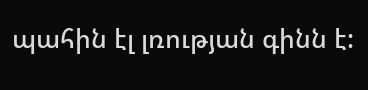պահին էլ լռության գինն է: